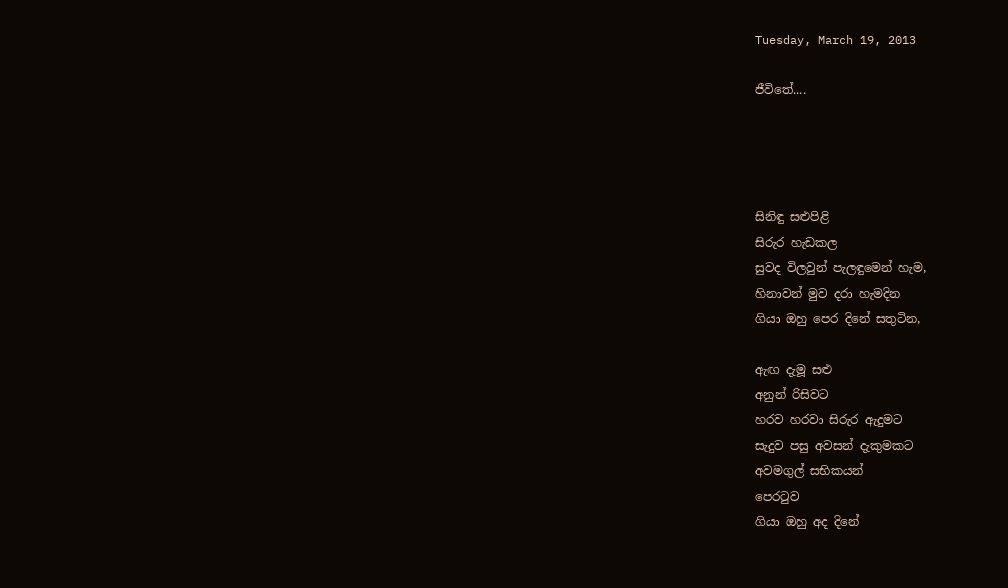Tuesday, March 19, 2013

ජීවිතේ....




සිනිඳු සළුපිළි
සිරුර හැඩකල
සුවද විලවුන් පැලඳුමෙන් හැම,
හිනාවන් මුව දරා හැමදින
ගියා ඔහු පෙර දිනේ සතුටින,

ඇඟ දැමූ සළු
අනුන් රිසිවට
හරව හරවා සිරුර ඇදුමට
සැදුව පසු අවසන් දැකුමකට
අවමගුල් සභිකයන්
පෙරටුව
ගියා ඔහු අද දිනේ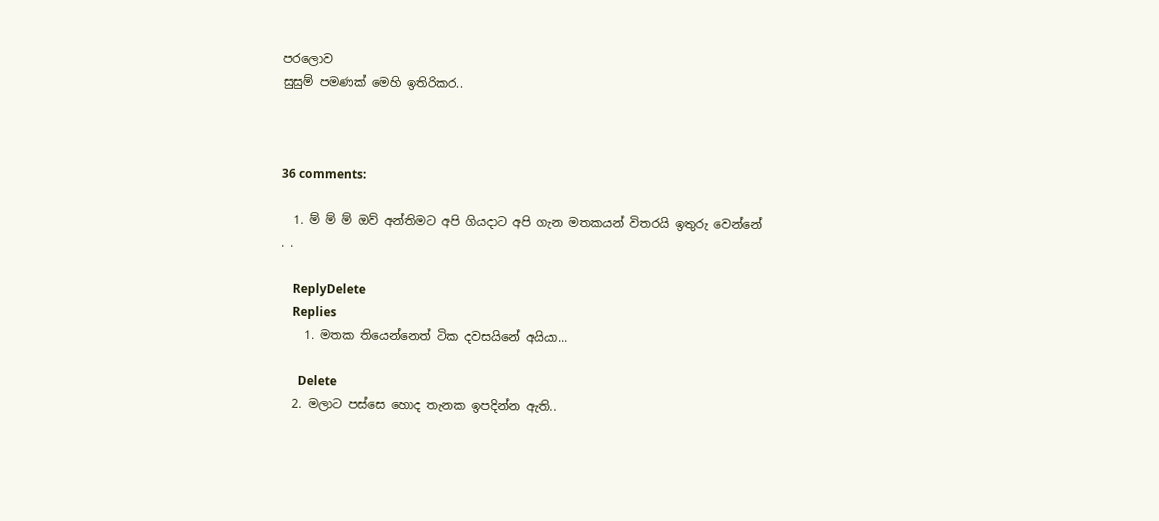පරලොව
සුසුම් පමණක් මෙහි ඉතිරිකර..



36 comments:

  1. ම් ම් ම් ඔව් අන්තිමට අපි ගියදාට අපි ගැන මතකයන් විතරයි ඉතුරු වෙන්නේ . .

    ReplyDelete
    Replies
    1. මතක තියෙන්නෙත් ටික දවසයිනේ අයියා...

      Delete
  2. මලාට පස්සෙ හොද තැනක ඉපදින්න ඇති..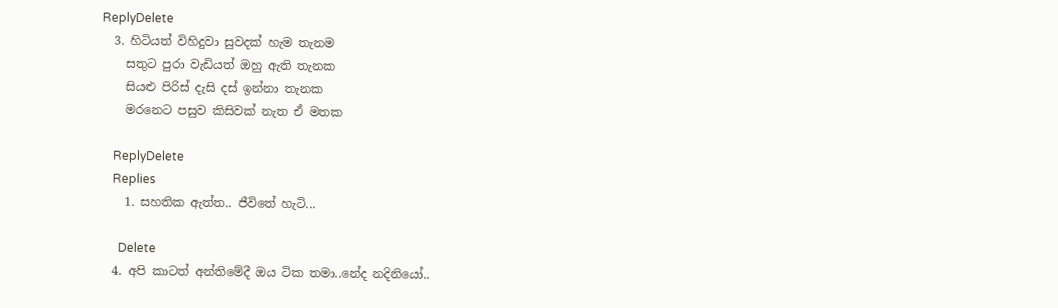ReplyDelete
  3. හිටියත් විහිදුවා සුවදක් හැම තැනම
    සතුට පුරා වැඩියත් ඔහු ඇති තැනක
    සියළු පිරිස් දැසි දස් ඉන්නා තැනක
    මරනෙට පසුව කිසිවක් නැත ඒ මතක

    ReplyDelete
    Replies
    1. සහතික ඇත්ත.. ජීවිතේ හැටි...

      Delete
  4. අපි කාටත් අන්තිමේදී ඔය ටික තමා..නේද නදිනියෝ..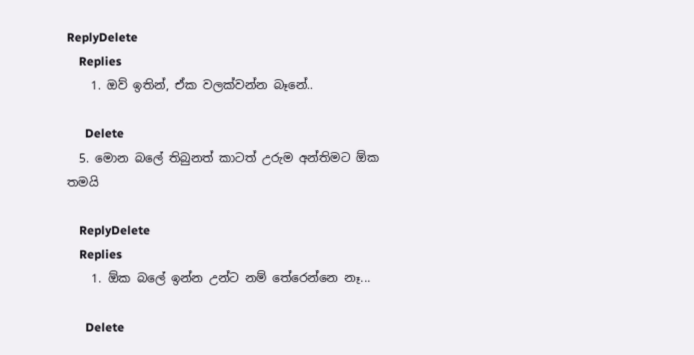ReplyDelete
    Replies
    1. ඔව් ඉතින්, ඒක වලක්වන්න බෑනේ..

      Delete
  5. මොන බලේ තිබුනත් කාටත් උරුම අන්තිමට ඕක තමයි

    ReplyDelete
    Replies
    1. ඕක බලේ ඉන්න උන්ට නම් තේරෙන්නෙ නෑ...

      Delete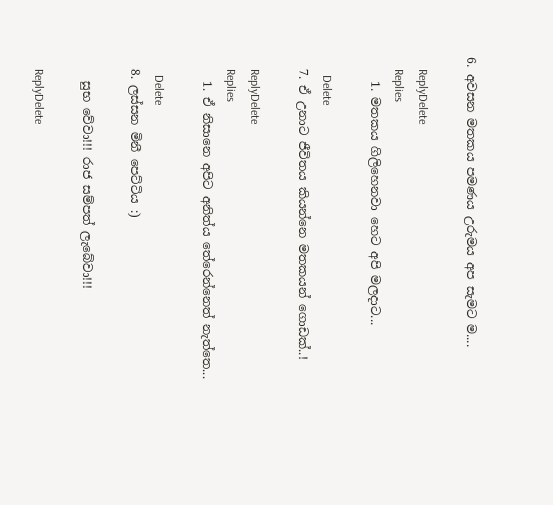6. අවසන මතකය පමණය උරුමය අප සැමට ම....

    ReplyDelete
    Replies
    1. මතකය ගිලිහෙනවා හෙට අපි මලදාට...

      Delete
  7. ඒ උනාට ජීවිතය කියන්නෙ මතකයන් ගොඩක්..!

    ReplyDelete
    Replies
    1. ඒ නිසානෙ අපිට අනිත්ය තේරෙන්නෙත් නැත්තෙ...

      Delete
  8. ලස්සන මිනී පෙට්ටිය :)

    සුභ වේවා!!! රාජ සම්පත් ලැබේවා!!!

    ReplyDelete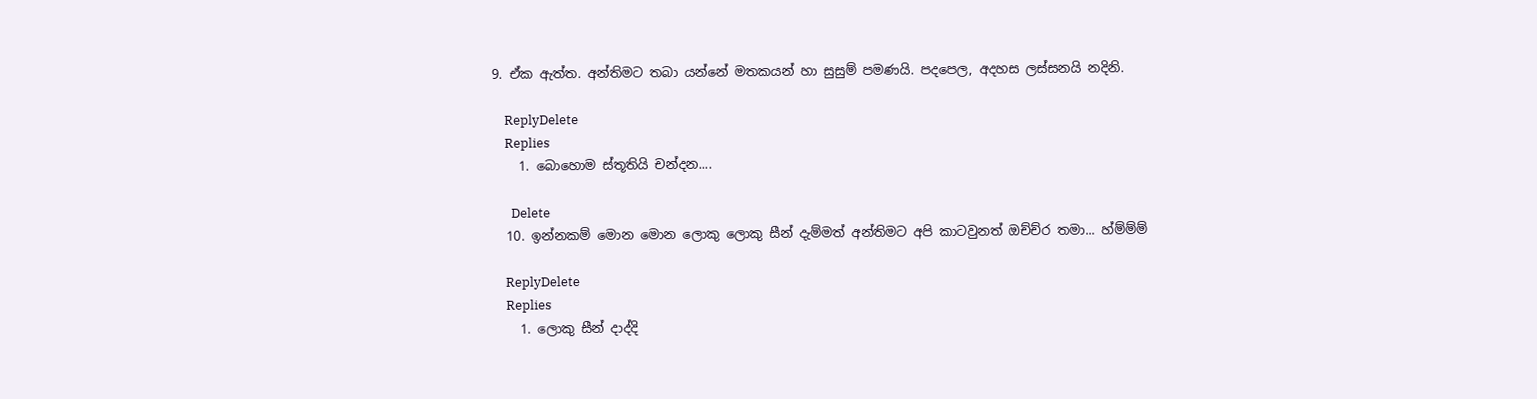9. ඒක ඇත්ත. අන්තිමට තබා යන්නේ මතකයන් හා සුසුම් පමණයි. පදපෙල, අදහස ලස්සනයි නදිනි.

    ReplyDelete
    Replies
    1. බොහොම ස්තූතියි චන්දන....

      Delete
  10. ඉන්නකම් මොන මොන ලොකු ලොකු සීන් දැම්මත් අන්තිමට අපි කාටවුනත් ඔච්ච්ර තමා... හ්ම්ම්ම්

    ReplyDelete
    Replies
    1. ලොකු සීන් දාද්දි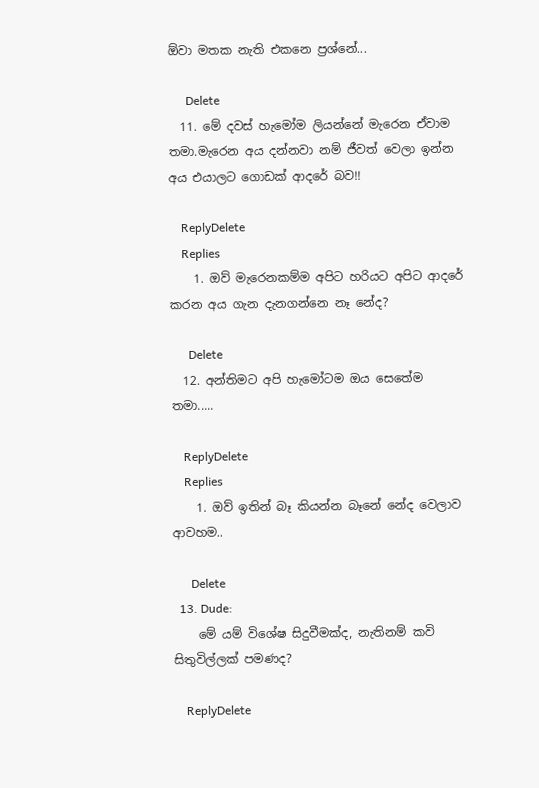ඕවා මතක නැති එකනෙ ප්‍රශ්නේ...

      Delete
  11. මේ දවස් හැමෝම ලියන්නේ මැරෙන ඒවාම තමා.මැරෙන අය දන්නවා නම් ජීවත් වෙලා ඉන්න අය එයාලට ගොඩක් ආදරේ බව!!

    ReplyDelete
    Replies
    1. ඔව් මැරෙනකම්ම අපිට හරියට අපිට ආදරේ කරන අය ගැන දැනගන්නෙ නෑ නේද?

      Delete
  12. අන්තිමට අපි හැමෝටම ඔය සෙතේම තමා.....

    ReplyDelete
    Replies
    1. ඔව් ඉතින් බෑ කියන්න බෑනේ නේද වෙලාව ආවහම..

      Delete
  13. Dude:
    මේ යම් විශේෂ සිදුවීමක්ද, නැතිනම් කවි සිතුවිල්ලක් පමණද?

    ReplyDelete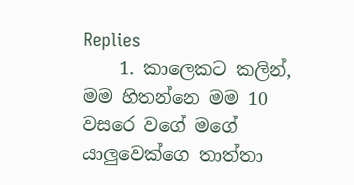Replies
    1. කාලෙකට කලින්, මම හිතන්නෙ මම 10 වසරෙ වගේ මගේ යාලුවෙක්ගෙ තාත්තා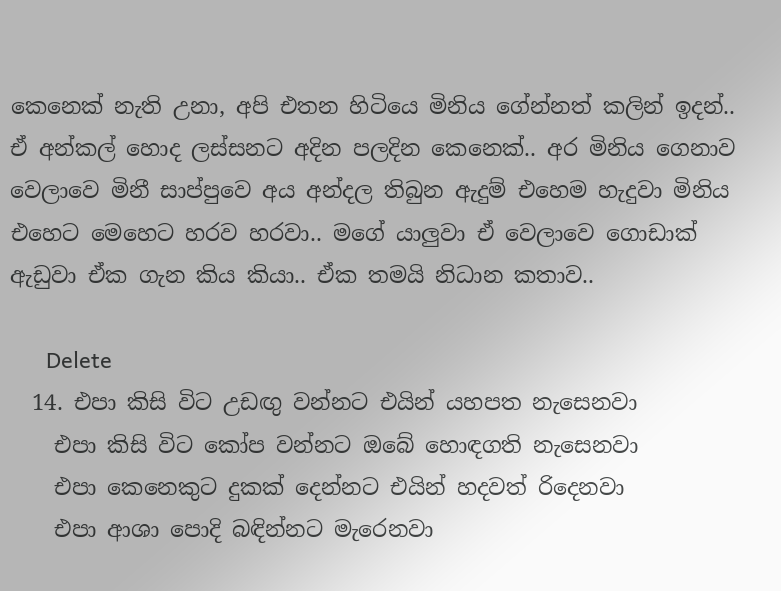කෙනෙක් නැති උනා, අපි එතන හිටියෙ මිනිය ගේන්නත් කලින් ඉදන්.. ඒ අන්කල් හොද ලස්සනට අදින පලදින කෙනෙක්.. අර මිනිය ගෙනාව වෙලාවෙ මිනී සාප්පුවෙ අය අන්දල තිබුන ඇදුම් එහෙම හැදුවා මිනිය එහෙට මෙහෙට හරව හරවා.. මගේ යාලුවා ඒ වෙලාවෙ ගොඩාක් ඇඩුවා ඒක ගැන කිය කියා.. ඒක තමයි නිධාන කතාව..

      Delete
  14. එපා කිසි විට උඩඟු වන්නට එයින් යහපත නැසෙනවා
    එපා කිසි විට කෝප වන්නට ඔබේ හොඳගති නැසෙනවා
    එපා කෙනෙකුට දුකක් දෙන්නට එයින් හදවත් රිදෙනවා
    එපා ආශා පොදි බඳින්නට මැරෙනවා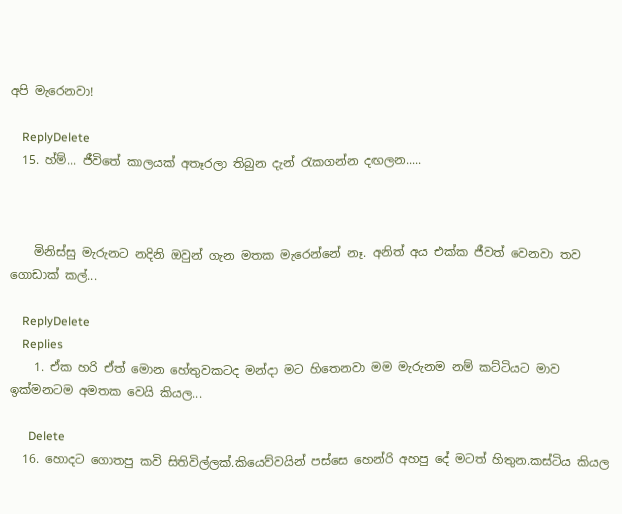අපි මැරෙනවා!

    ReplyDelete
  15. හ්ම්... ජීවිතේ කාලයක් අතෑරලා තිබුන දැන් ‍රැකගන්න දඟලන.....



    මිනිස්සු මැරුනට නදිනි ඔවුන් ගැන මතක මැරෙන්නේ නෑ. අනිත් අය එක්ක ජීවත් වෙනවා තව ගොඩාක් කල්...

    ReplyDelete
    Replies
    1. ඒක හරි ඒත් මොන හේතුවකටද මන්දා මට හිතෙනවා මම මැරුනම නම් කට්ටියට මාව ඉක්මනටම අමතක වෙයි කියල...

      Delete
  16. හොදට ගොතපු කවි සිතිවිල්ලක්.කියෙව්වයින් පස්සෙ හෙන්රි අහපු දේ මටත් හිතුන.කස්ටිය කියල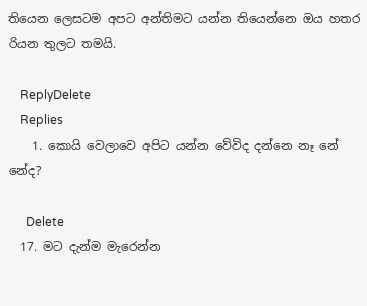තියෙන ලෙසටම අපට අන්තිමට යන්න තියෙන්නෙ ඔය හතර රියන තුලට තමයි.

    ReplyDelete
    Replies
    1. කොයි වෙලාවෙ අපිට යන්න වේවිද දන්නෙ නෑ නේ නේද?

      Delete
  17. මට දැන්ම මැරෙන්න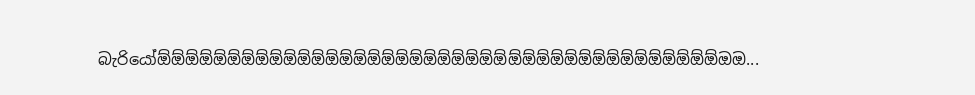බැරියෝඕඕඕඕඕඕඕඕඕඕඕඕඕඕඕඕඕඕඕඕඕඕඕඕඕඕඕඕඕඕඕඕඕඕඕඕඕඕඕඕඔඔ...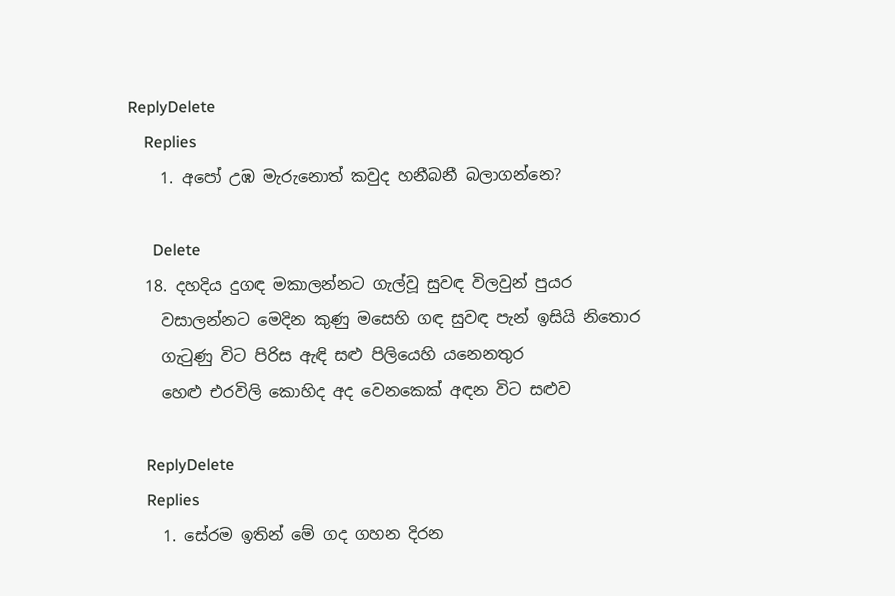ReplyDelete
    Replies
    1. අපෝ උඹ මැරුනොත් කවුද හනීබනී බලාගන්නෙ?

      Delete
  18. දහදිය දුගඳ මකාලන්නට ගැල්වූ සුවඳ විලවුන් පුයර
    වසාලන්නට මෙදින කුණු මසෙහි ගඳ සුවඳ පැන් ඉසියි නිතොර
    ගැටුණු විට පිරිස ඇඳි සළු පිලියෙහි යනෙනතුර
    හෙළු එරවිලි කොහිද අද වෙනකෙක් අඳන විට සළුව

    ReplyDelete
    Replies
    1. සේරම ඉතින් මේ ගද ගහන දිරන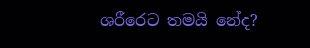ශරීරෙට තමයි නේද?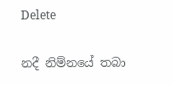Delete

නදී නිම්න‍යේ තබා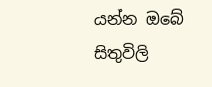යන්න ඔ‍බේ සිතුවිලි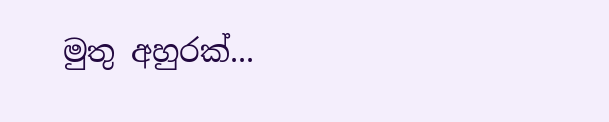මුතු අහුරක්...